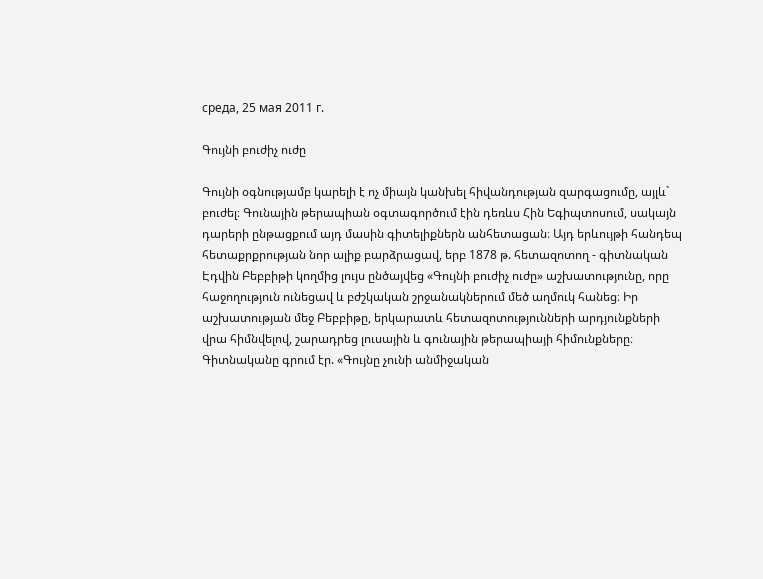среда, 25 мая 2011 г.

Գույնի բուժիչ ուժը

Գույնի օգնությամբ կարելի է ոչ միայն կանխել հիվանդության զարգացումը, այլև` բուժել։ Գունային թերապիան օգտագործում էին դեռևս Հին Եգիպտոսում, սակայն դարերի ընթացքում այդ մասին գիտելիքներն անհետացան։ Այդ երևույթի հանդեպ հետաքրքրության նոր ալիք բարձրացավ, երբ 1878 թ. հետազոտող - գիտնական Էդվին Բեբբիթի կողմից լույս ընծայվեց «Գույնի բուժիչ ուժը» աշխատությունը, որը հաջողություն ունեցավ և բժշկական շրջանակներում մեծ աղմուկ հանեց։ Իր աշխատության մեջ Բեբբիթը, երկարատև հետազոտությունների արդյունքների վրա հիմնվելով, շարադրեց լուսային և գունային թերապիայի հիմունքները։ Գիտնականը գրում էր. «Գույնը չունի անմիջական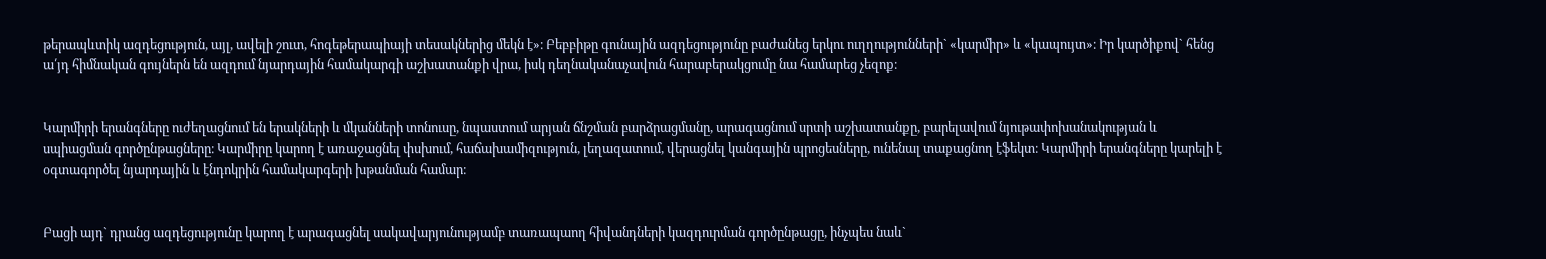թերապևտիկ ազդեցություն, այլ, ավելի շուտ, հոգեթերապիայի տեսակներից մեկն է»։ Բեբբիթը գունային ազդեցությունը բաժանեց երկու ուղղությունների` «կարմիր» և «կապույտ»։ Իր կարծիքով` հենց ա՛յդ հիմնական գույներն են ազդում նյարդային համակարգի աշխատանքի վրա, իսկ դեղնականաչավուն հարաբերակցումը նա համարեց չեզոք։


Կարմիրի երանգները ուժեղացնում են երակների և մկանների տոնուսը, նպաստում արյան ճնշման բարձրացմանը, արագացնում սրտի աշխատանքը, բարելավում նյութափոխանակության և սպիացման գործընթացները։ Կարմիրը կարող է առաջացնել փսխում, հաճախամիզություն, լեղազատում, վերացնել կանգային պրոցեսները, ունենալ տաքացնող էֆեկտ։ Կարմիրի երանգները կարելի է օգտագործել նյարդային և էնդոկրին համակարգերի խթանման համար։


Բացի այդ` դրանց ազդեցությունը կարող է արագացնել սակավարյունությամբ տառապաող հիվանդների կազդուրման գործընթացը, ինչպես նաև`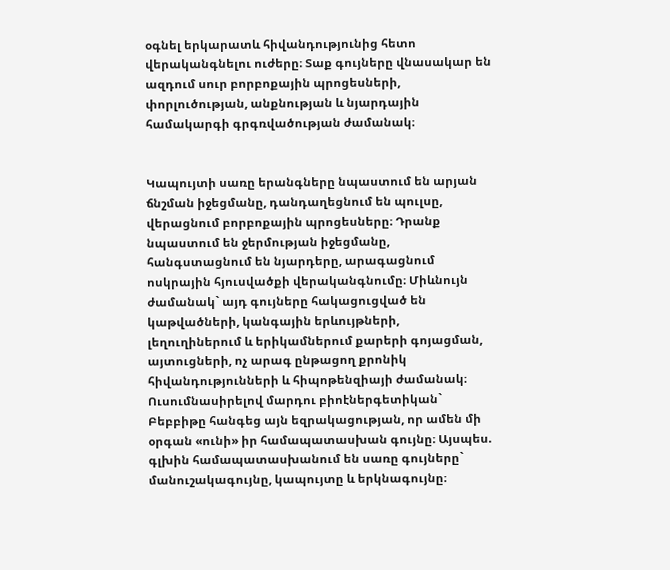օգնել երկարատև հիվանդությունից հետո վերականգնելու ուժերը։ Տաք գույները վնասակար են ազդում սուր բորբոքային պրոցեսների, փորլուծության, անքնության և նյարդային համակարգի գրգռվածության ժամանակ։


Կապույտի սառը երանգները նպաստում են արյան ճնշման իջեցմանը, դանդաղեցնում են պուլսը, վերացնում բորբոքային պրոցեսները։ Դրանք նպաստում են ջերմության իջեցմանը, հանգստացնում են նյարդերը, արագացնում ոսկրային հյուսվածքի վերականգնումը։ Միևնույն ժամանակ` այդ գույները հակացուցված են կաթվածների, կանգային երևույթների, լեղուղիներում և երիկամներում քարերի գոյացման, այտուցների, ոչ արագ ընթացող քրոնիկ հիվանդությունների և հիպոթենզիայի ժամանակ։
Ուսումնասիրելով մարդու բիոէներգետիկան` Բեբբիթը հանգեց այն եզրակացության, որ ամեն մի օրգան «ունի» իր համապատասխան գույնը։ Այսպես. գլխին համապատասխանում են սառը գույները` մանուշակագույնը, կապույտը և երկնագույնը։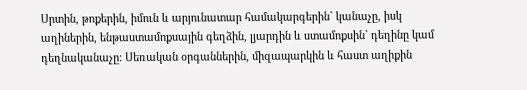Սրտին, թոքերին, իմուն և արյունատար համակարգերին` կանաչը, իսկ աղիներին, ենթաստամոքսային գեղձին, լյարդին և ստամոքսին` դեղինը կամ դեղնականաչը։ Սեռական օրգաններին, միզապարկին և հաստ աղիքին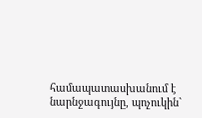համապատասխանում է նարնջագույնը, պոչուկին`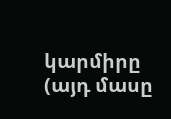կարմիրը (այդ մասը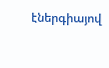էներգիայով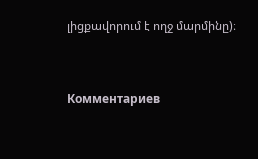լիցքավորում է ողջ մարմինը)։


Комментариев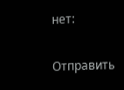нет:

Отправить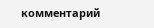комментарий